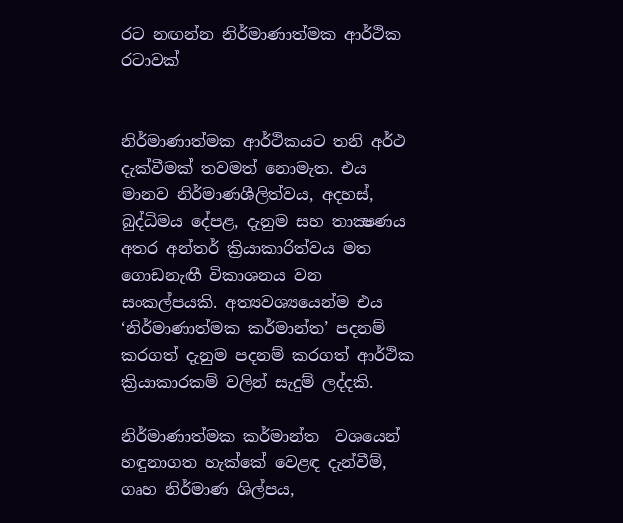රට නඟන්න නිර්මාණාත්මක ආර්ථික රටාවක්


නිර්මාණාත්මක ආර්ථිකයට තනි අර්ථ දැක්වීමක් තවමත් නොමැත. එය මානව නිර්මාණශීලිත්වය, අදහස්, බුද්ධිමය දේපළ, දැනුම සහ තාක්‍ෂණය අතර අන්තර් ක්‍රියාකාරිත්වය මත ගොඩනැඟී විකාශනය වන සංකල්පයකි. අත්‍යවශ්‍යයෙන්ම එය ‘නිර්මාණාත්මක කර්මාන්ත’ පදනම් කරගත් දැනුම පදනම් කරගත් ආර්ථික ක්‍රියාකාරකම් වලින් සැදුම් ලද්දකි.

නිර්මාණාත්මක කර්මාන්ත  වශයෙන් හඳුනාගත හැක්කේ වෙළඳ දැන්වීම්, ගෘහ නිර්මාණ ශිල්පය,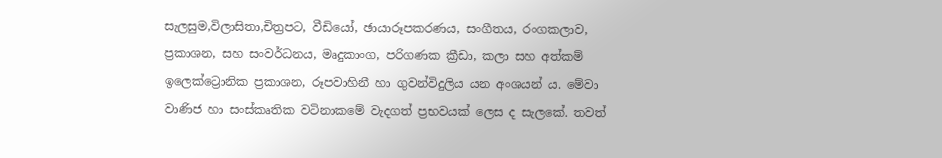සැලසුම,විලාසිතා,චිත්‍රපට, වීඩියෝ, ඡායාරූපකරණය, සංගීතය, රංගකලාව, ප්‍රකාශන, සහ සංවර්ධනය, මෘදුකාංග, පරිගණක ක්‍රීඩා, කලා සහ අත්කම් ඉලෙක්ට්‍රොනික ප්‍රකාශන, රූපවාහිනී හා ගුවන්විදුලිය යන අංශයන් ය. මේවා වාණිජ හා සංස්කෘතික වටිනාකමේ වැදගත් ප්‍රභවයක් ලෙස ද සැලකේ. තවත්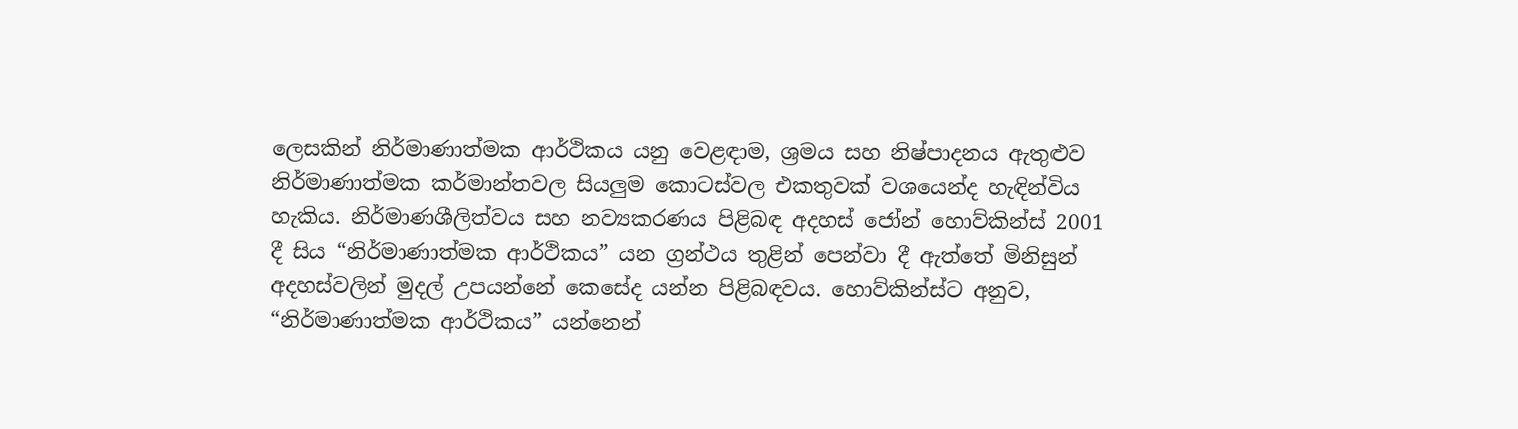ලෙසකින් නිර්මාණාත්මක ආර්ථිකය යනු වෙළඳාම, ශ්‍රමය සහ නිෂ්පාදනය ඇතුළුව නිර්මාණාත්මක කර්මාන්තවල සියලු‍ම කොටස්වල එකතුවක් වශයෙන්ද හැඳින්විය හැකිය. නිර්මාණශීලිත්වය සහ නව්‍යකරණය පිළිබඳ අදහස් ජෝන් හොව්කින්ස් 2001 දී සිය “නිර්මාණාත්මක ආර්ථිකය” යන ග්‍රන්ථය තුළින් පෙන්වා දී ඇත්තේ මිනිසුන් අදහස්වලින් මුදල් උපයන්නේ කෙසේද යන්න පිළිබඳවය. හොව්කින්ස්ට අනුව, “නිර්මාණාත්මක ආර්ථිකය” යන්නෙන්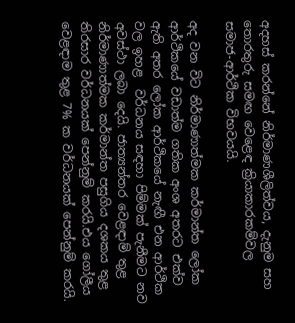අදහස් කරන්නේ නිර්මාණශීලිත්වය, දැනුම සහ තොරතුරු සමඟ වෙළෙඳ ක්‍රියාකාරකම්වල සමාජ-ආර්ථික විභවයයි.

අද වන විට නිර්මාණාත්මක කර්මාන්ත ලෝක ආර්ථිකයේ වඩාත්ම ගතික අංශ අතරට එක්ව ඇති අතර ලෝක ආර්ථිකයේ නැඟී එන ආර්ථික වල ඉහළ  වර්ධනය සඳහා පිම්මක් පැනීමට නව අවස්ථා ලබා දෙයි. ජාත්‍යන්තර වෙළඳාම් තුළ නිර්මාණාත්මක කර්මාන්ත පසුගිය දශකය තුළ තිරසාර වර්ධනයක් පෙන්නුම් කරයි.එය ගෝලීය වෙළඳාම තුළ 7% ක වර්ධනයක් පෙන්නුම් කරයි.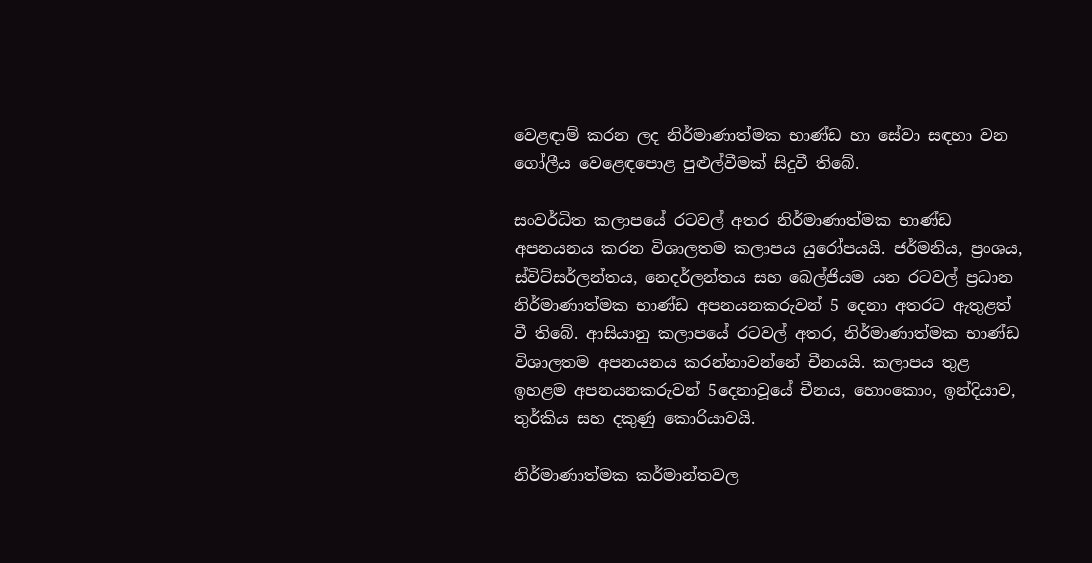වෙළඳාම් කරන ලද නිර්මාණාත්මක භාණ්ඩ හා සේවා සඳහා වන ගෝලීය වෙළෙඳපොළ පුළුල්වීමක් සිදුවී තිබේ.

සංවර්ධිත කලාපයේ රටවල් අතර නිර්මාණාත්මක භාණ්ඩ අපනයනය කරන විශාලතම කලාපය යුරෝපයයි. ජර්මනිය, ප්‍රංශය, ස්විට්සර්ලන්තය, නෙදර්ලන්තය සහ බෙල්ජියම යන රටවල් ප්‍රධාන නිර්මාණාත්මක භාණ්ඩ අපනයනකරුවන් 5 දෙනා අතරට ඇතුළත්  වී තිබේ. ආසියානු කලාපයේ රටවල් අතර, නිර්මාණාත්මක භාණ්ඩ විශාලතම අපනයනය කරන්නාවන්නේ චීනයයි. කලාපය තුළ ඉහළම අපනයනකරුවන් 5දෙනාවූයේ චීනය, හොංකොං, ඉන්දියාව, තුර්කිය සහ දකුණු කොරියාවයි.

නිර්මාණාත්මක කර්මාන්තවල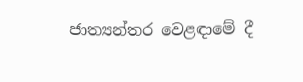ජාත්‍යන්තර වෙළඳාමේ දී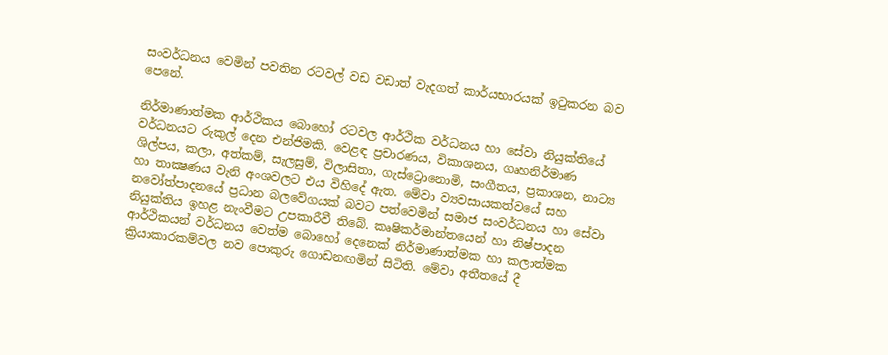සංවර්ධනය වෙමින් පවතින රටවල් වඩ වඩාත් වැදගත් කාර්යභාරයක් ඉටුකරන බව පෙනේ.

නිර්මාණාත්මක ආර්ථිකය බොහෝ රටවල ආර්ථික වර්ධනය හා සේවා නියුක්තියේ වර්ධනයට රුකුල් දෙන එන්ජිමකි. වෙළඳ ප්‍රචාරණය, විකාශනය, ගෘහනිර්මාණ ශිල්පය, කලා, අත්කම්, සැලසුම්, විලාසිතා, ගැස්ට්‍රොනොමි, සංගීතය, ප්‍රකාශන, නාට්‍ය හා තාක්‍ෂණය වැනි අංශවලට එය විහිදේ ඇත. මේවා ව්‍යවසායකත්වයේ සහ නවෝත්පාදනයේ ප්‍රධාන බලවේගයක් බවට පත්වෙමින් සමාජ සංවර්ධනය හා සේවා නියුක්තිය ඉහළ නැංවීමට උපකාරීවී තිබේ. කෘෂිකර්මාන්තයෙන් හා නිෂ්පාදන ආර්ථිකයන් වර්ධනය වෙත්ම බොහෝ දෙනෙක් නිර්මාණාත්මක හා කලාත්මක ක්‍රියාකාරකම්වල නව පොකුරු ගොඩනඟමින් සිටිති. මේවා අතීතයේ දී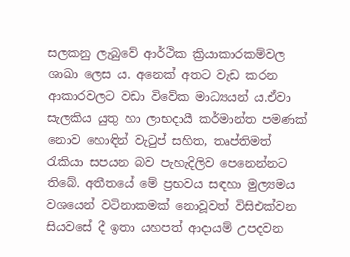සලකනු ලැබුවේ ආර්ථික ක්‍රියාකාරකම්වල ශාඛා ලෙස ය. අනෙක් අතට වැඩ කරන ආකාරවලට වඩා විවේක මාධ්‍යයන් ය.ඒවා සැලකිය යුතු හා ලාභදායී කර්මාන්ත පමණක් නොව හොඳින් වැටුප් සහිත, තෘප්තිමත් රැකියා සපයන බව පැහැදිලිව පෙනෙන්නට තිබේ. අතීතයේ මේ ප්‍රභවය සඳහා මුල්‍යමය වශයෙන් වටිනාකමක් නොවූවත් විසිඑක්වන සියවසේ දී ඉතා යහපත් ආදායම් උපදවන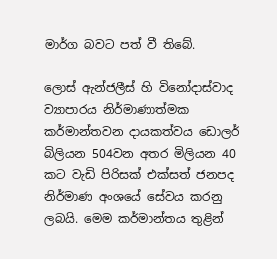මාර්ග බවට පත් වී තිබේ.

ලොස් ඇන්ජලීස් හි විනෝදාස්වාද ව්‍යාපාරය නිර්මාණාත්මක කර්මාන්තවන දායකත්වය ඩොලර් බිලියන 504වන අතර මිලියන 40 කට වැඩි පිරිසක් එක්සත් ජනපද නිර්මාණ අංශයේ සේවය කරනු ලබයි. මෙම කර්මාන්තය තුළින්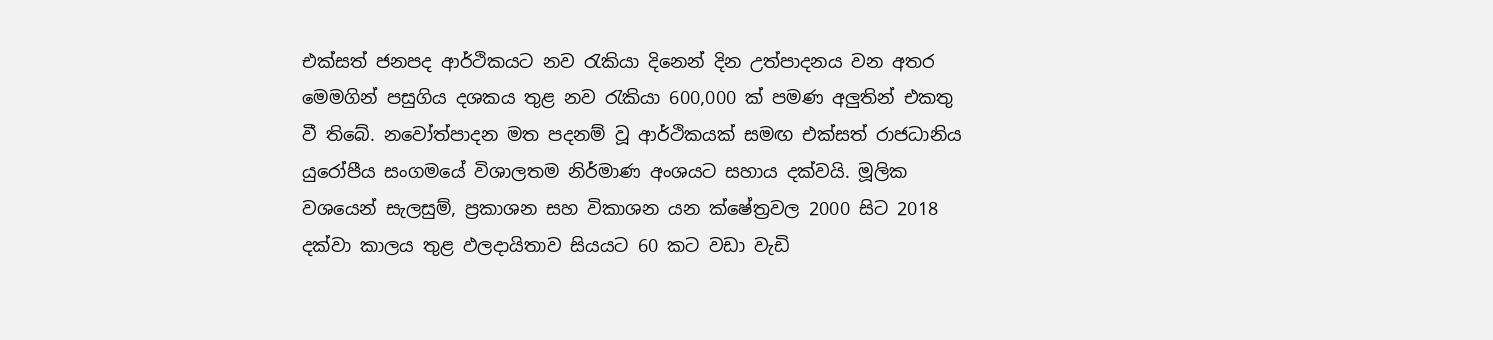එක්සත් ජනපද ආර්ථිකයට නව රැකියා දිනෙන් දින උත්පාදනය වන අතර මෙමගින් පසුගිය දශකය තුළ නව රැකියා 600,000 ක් පමණ අලු‍තින් එකතු වී තිබේ. නවෝත්පාදන මත පදනම් වූ ආර්ථිකයක් සමඟ එක්සත් රාජධානිය යුරෝපීය සංගමයේ විශාලතම නිර්මාණ අංශයට සහාය දක්වයි. මූලික වශයෙන් සැලසුම්, ප්‍රකාශන සහ විකාශන යන ක්ෂේත්‍රවල 2000 සිට 2018 දක්වා කාලය තුළ ඵලදායිතාව සියයට 60 කට වඩා වැඩි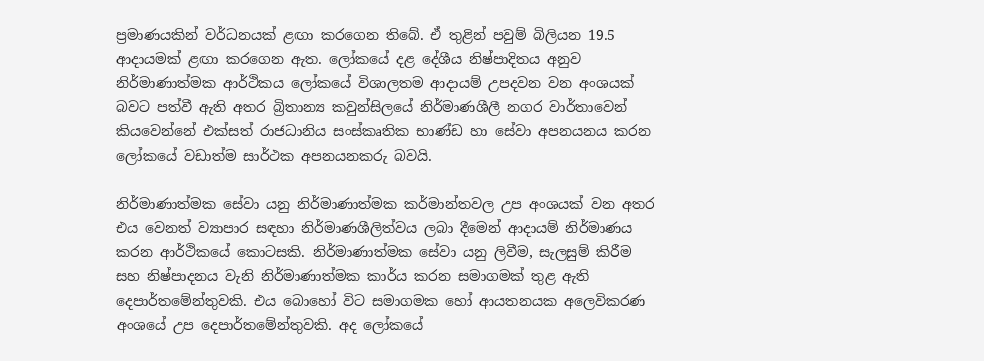ප්‍රමාණයකින් වර්ධනයක් ළඟා කරගෙන තිබේ. ඒ තුළින් පවුම් බිලියන 19.5 ආදායමක් ළඟා කරගෙන ඇත. ලෝකයේ දළ දේශීය නිෂ්පාදිතය අනුව නිර්මාණාත්මක ආර්ථිකය ලෝකයේ විශාලතම ආදායම් උපදවන වන අංශයක් බවට පත්වී ඇති අතර බ්‍රිතාන්‍ය කවුන්සිලයේ නිර්මාණශීලී නගර වාර්තාවෙන් කියවෙන්නේ එක්සත් රාජධානිය සංස්කෘතික භාණ්ඩ හා සේවා අපනයනය කරන ලෝකයේ වඩාත්ම සාර්ථක අපනයනකරු බවයි.

නිර්මාණාත්මක සේවා යනු නිර්මාණාත්මක කර්මාන්තවල උප අංශයක් වන අතර එය වෙනත් ව්‍යාපාර සඳහා නිර්මාණශීලිත්වය ලබා දීමෙන් ආදායම් නිර්මාණය කරන ආර්ථිකයේ කොටසකි. නිර්මාණාත්මක සේවා යනු ලිවීම, සැලසුම් කිරීම සහ නිෂ්පාදනය වැනි නිර්මාණාත්මක කාර්ය කරන සමාගමක් තුළ ඇති දෙපාර්තමේන්තුවකි. එය බොහෝ විට සමාගමක හෝ ආයතනයක අලෙවිකරණ අංශයේ උප දෙපාර්තමේන්තුවකි. අද ලෝකයේ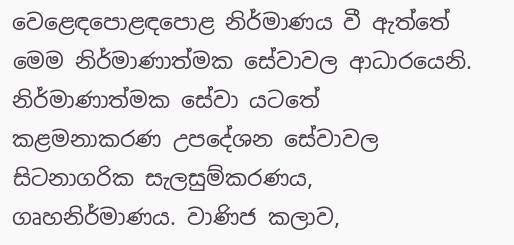වෙළෙඳපොළඳපොළ නිර්මාණය වී ඇත්තේ මෙම නිර්මාණාත්මක සේවාවල ආධාරයෙනි. නිර්මාණාත්මක සේවා යටතේ  කළමනාකරණ උපදේශන සේවාවල සිටනාගරික සැලසුම්කරණය, ගෘහනිර්මාණය. වාණිජ කලාව,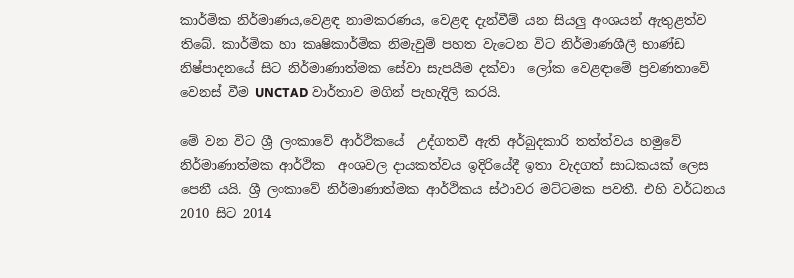කාර්මික නිර්මාණය,වෙළඳ නාමකරණය, වෙළඳ දැන්වීම් යන සියලු‍ අංශයන් ඇතුළත්ව තිබේ. කාර්මික හා කෘෂිකාර්මික නිමැවුම් පහත වැටෙන විට නිර්මාණශීලී භාණ්ඩ නිෂ්පාදනයේ සිට නිර්මාණාත්මක සේවා සැපයීම දක්වා  ලෝක වෙළඳාමේ ප්‍රවණතාවේ වෙනස් වීම UNCTAD වාර්තාව මගින් පැහැදිලි කරයි.

මේ වන විට ශ්‍රී ලංකාවේ ආර්ථිකයේ  උද්ගතවී ඇති අර්බුදකාරි තත්ත්වය හමුවේ නිර්මාණාත්මක ආර්ථික  අංශවල දායකත්වය ඉදිරියේදී ඉතා වැදගත් සාධකයක් ලෙස පෙනී යයි. ශ්‍රී ලංකාවේ නිර්මාණාත්මක ආර්ථිකය ස්ථාවර මට්ටමක පවතී. එහි වර්ධනය 2010 සිට 2014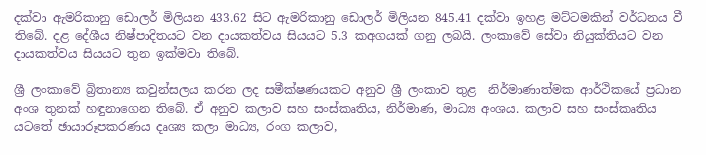දක්වා ඇමරිකානු ඩොලර් මිලියන 433.62 සිට ඇමරිකානු ඩොලර් මිලියන 845.41 දක්වා ඉහළ මට්ටමකින් වර්ධනය වී තිබේ. දළ දේශීය නිෂ්පාදිතයට වන දායකත්වය සියයට 5.3 කඅගයක් ගනු ලබයි. ලංකාවේ සේවා නියුක්තියට වන දායකත්වය සියයට තුන ඉක්මවා තිබේ.

ශ්‍රී ලංකාවේ බ්‍රිතාන්‍ය කවුන්සලය කරන ලද සමීක්ෂණයකට අනුව ශ්‍රී ලංකාව තුළ  නිර්මාණාත්මක ආර්ථිකයේ ප්‍රධාන අංශ තුනක් හඳුනාගෙන තිබේ. ඒ අනුව කලාව සහ සංස්කෘතිය, නිර්මාණ, මාධ්‍ය අංශය. කලාව සහ සංස්කෘතිය යටතේ ඡායාරූපකරණය දෘශ්‍ය කලා මාධ්‍ය, රංග කලාව,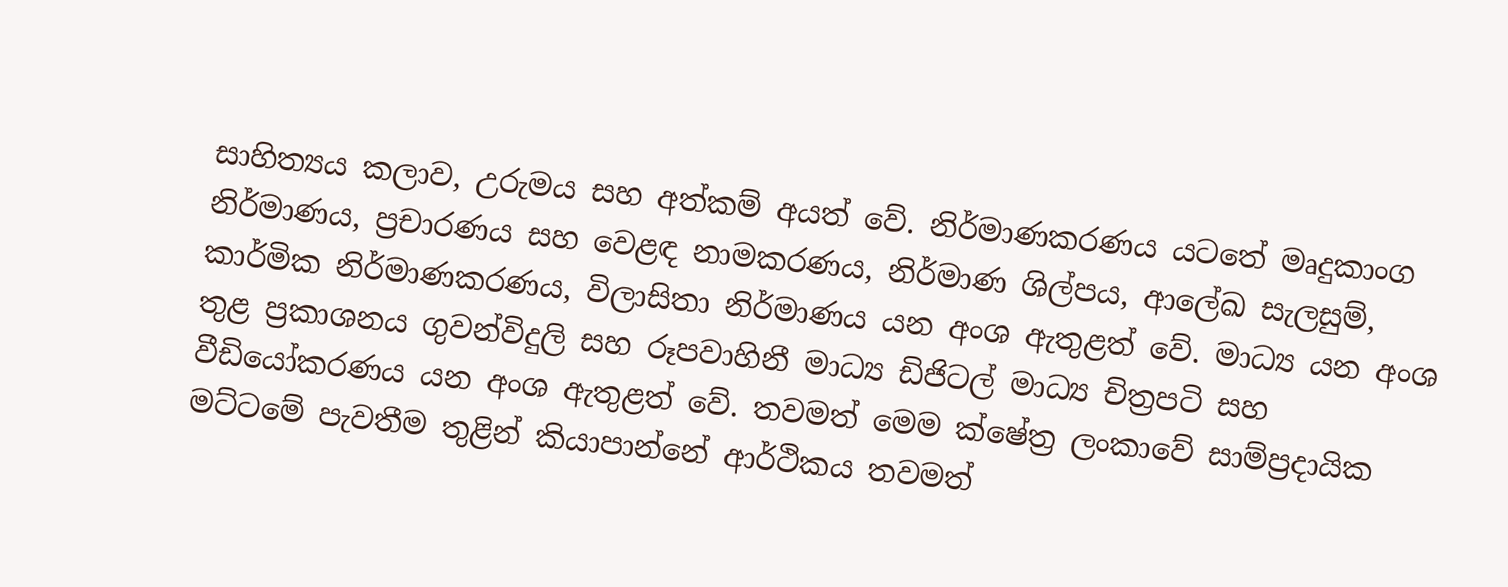සාහිත්‍යය කලාව, උරුමය සහ අත්කම් අයත් වේ. නිර්මාණකරණය යටතේ මෘදුකාංග නිර්මාණය, ප්‍රචාරණය සහ වෙළඳ නාමකරණය, නිර්මාණ ශිල්පය, ආලේඛ සැලසුම්, කාර්මික නිර්මාණකරණය, විලාසිතා නිර්මාණය යන අංශ ඇතුළත් වේ. මාධ්‍ය යන අංශ තුළ ප්‍රකාශනය ගුවන්විදුලි සහ රූපවාහිනී මාධ්‍ය ඩිජිටල් මාධ්‍ය චිත්‍රපටි සහ වීඩියෝකරණය යන අංශ ඇතුළත් වේ. තවමත් මෙම ක්ෂේත්‍ර ලංකාවේ සාම්ප්‍රදායික මට්ටමේ පැවතීම තුළින් කියාපාන්නේ ආර්ථිකය තවමත්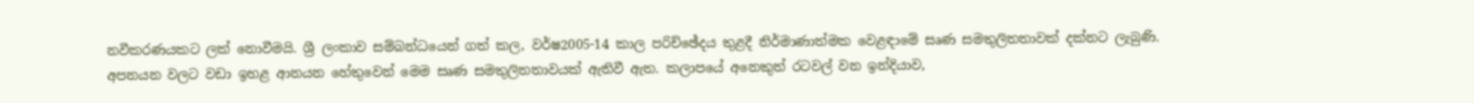නවීකරණයකට ලක් නොවීමයි. ශ්‍රී ලංකාව සම්බන්ධයෙන් ගත් කල, වර්ෂ2005-14 කාල පරිච්ඡේදය තුළදී නිර්මාණාත්මක වෙළඳාමේ සෘණ සමතුලිතතාවක් දක්නට ලැබුණි. අපනයන වලට වඩා ඉහළ ආනයන හේතුවෙන් මෙම සෘණ සමතුලිතතාවයක් ඇතිවී ඇත. කලාපයේ අනෙකුත් රටවල් වන ඉන්දියාව,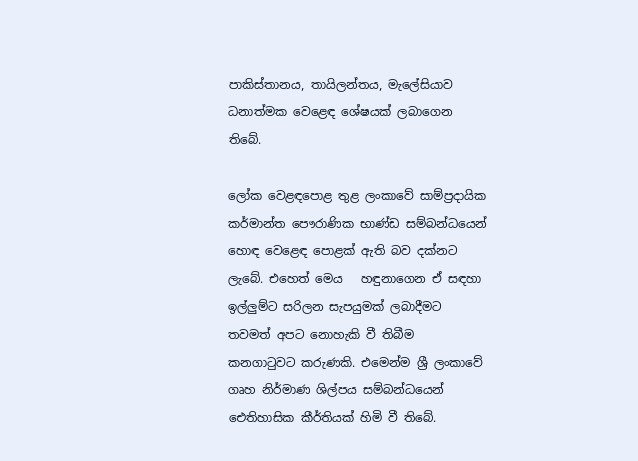පාකිස්තානය, තායිලන්තය, මැලේසියාව ධනාත්මක වෙළෙඳ ශේෂයක් ලබාගෙන තිබේ.

ලෝක වෙළඳපොළ තුළ ලංකාවේ සාම්ප්‍රදායික කර්මාන්ත පෞරාණික භාණ්ඩ සම්බන්ධයෙන් හොඳ වෙළෙඳ පොළක් ඇති බව දක්නට ලැබේ. එහෙත් මෙය   හඳුනාගෙන ඒ සඳහා ඉල්ලු‍ම්ට සරිලන සැපයුමක් ලබාදීමට තවමත් අපට නොහැකි වී තිබීම කනගාටුවට කරුණකි. එමෙන්ම ශ්‍රී ලංකාවේ ගෘහ නිර්මාණ ශිල්පය සම්බන්ධයෙන් ඓතිහාසික කීර්තියක් හිමි වී තිබේ.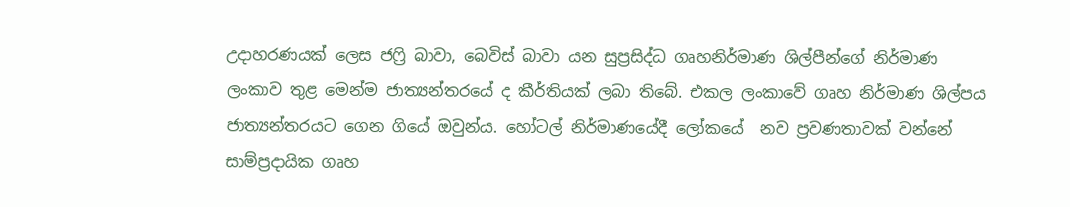උදාහරණයක් ලෙස ජෆ්‍රි බාවා, බෙවිස් බාවා යන සුප්‍රසිද්ධ ගෘහනිර්මාණ ශිල්පීන්ගේ නිර්මාණ ලංකාව තුළ මෙන්ම ජාත්‍යන්තරයේ ද කීර්තියක් ලබා තිබේ. එකල ලංකාවේ ගෘහ නිර්මාණ ශිල්පය ජාත්‍යන්තරයට ගෙන ගියේ ඔවුන්ය. හෝටල් නිර්මාණයේදී ලෝකයේ  නව ප්‍රවණතාවක් වන්නේ සාම්ප්‍රදායික ගෘහ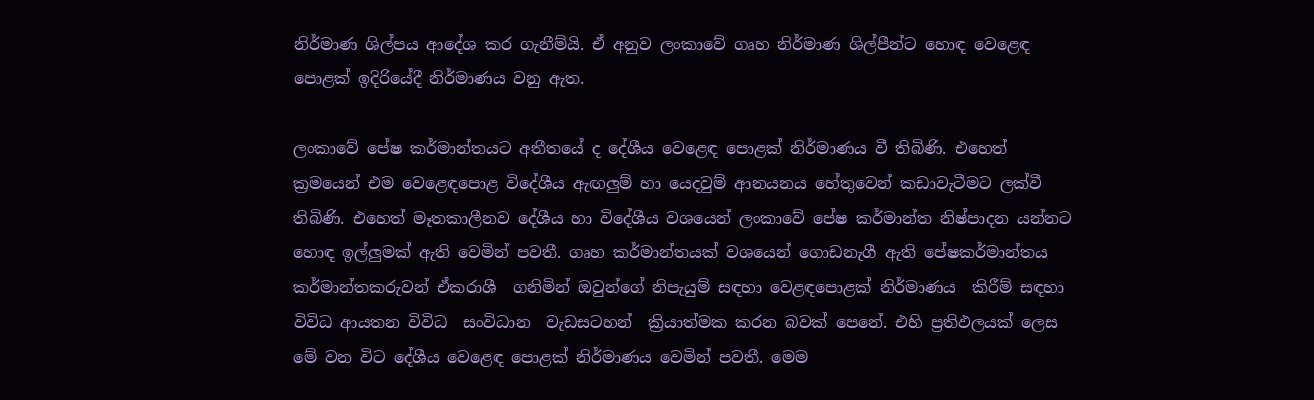නිර්මාණ ශිල්පය ආදේශ කර ගැනීම්යි. ඒ අනුව ලංකාවේ ගෘහ නිර්මාණ ශිල්පීන්ට හොඳ වෙළෙඳ පොළක් ඉදිරියේදී නිර්මාණය වනු ඇත.

ලංකාවේ පේෂ කර්මාන්තයට අතීතයේ ද දේශීය වෙළෙඳ පොළක් නිර්මාණය වී තිබිණි. එහෙත් ක්‍රමයෙන් එම වෙළෙඳපොළ විදේශීය ඇඟලු‍ම් හා යෙදවුම් ආනයනය හේතුවෙන් කඩාවැටීමට ලක්වී තිබිණි. එහෙත් මෑතකාලීනව දේශීය හා විදේශීය වශයෙන් ලංකාවේ පේෂ කර්මාන්ත නිෂ්පාදන යන්නට හොඳ ඉල්ලු‍මක් ඇති වෙමින් පවතී. ගෘහ කර්මාන්තයක් වශයෙන් ගොඩනැගී ඇති පේෂකර්මාන්තය කර්මාන්තකරුවන් ඒකරාශී  ගනිමින් ඔවුන්ගේ නිපැයුම් සඳහා වෙළඳපොළක් නිර්මාණය  කිරීම් සඳහා විවිධ ආයතන විවිධ  සංවිධාන  වැඩසටහන්  ක්‍රියාත්මක කරන බවක් පෙනේ. එහි ප්‍රතිඵලයක් ලෙස මේ වන විට දේශීය වෙළෙඳ පොළක් නිර්මාණය වෙමින් පවතී. මෙම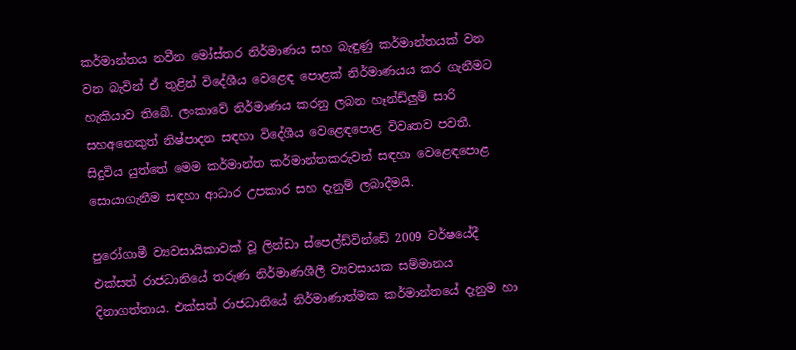කර්මාන්තය නවීන මෝස්තර නිර්මාණය සහ බැඳුණු කර්මාන්තයක් වන වන බැවින් ඒ තුළින් විදේශීය වෙළෙඳ පොළක් නිර්මාණයය කර ගැනීමට හැකියාව තිබේ. ලංකාවේ නිර්මාණය කරනු ලබන හෑන්ඩ්ලු‍ම් සාරි සහඅනෙකුත් නිෂ්පාදන සඳහා විදේශීය වෙළෙඳපොළ විවෘතව පවතී. සිදුවිය යුත්තේ මෙම කර්මාන්ත කර්මාන්තකරුවන් සඳහා වෙළෙඳපොළ සොයාගැනීම සඳහා ආධාර උපකාර සහ දැනුම් ලබාදීමයි.

පුරෝගාමී ව්‍යවසායිකාවක් වූ ලින්ඩා ස්පෙල්ඩ්වින්ඩේ 2009 වර්ෂයේදී එක්සත් රාජධානියේ තරුණ නිර්මාණශීලී ව්‍යවසායක සම්මානය දිනාගත්තාය. එක්සත් රාජධානියේ නිර්මාණාත්මක කර්මාන්තයේ දැනුම හා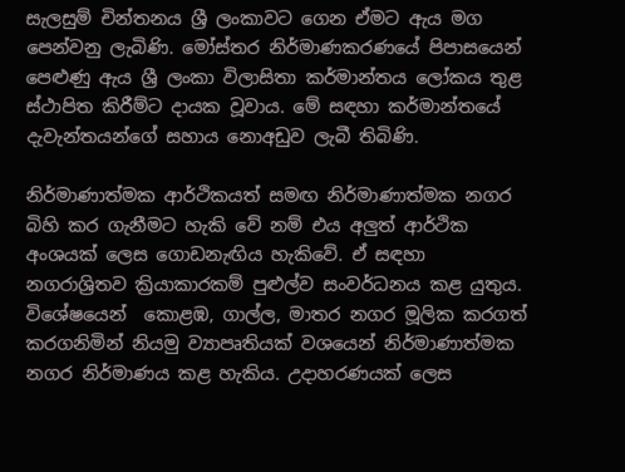සැලසුම් චින්තනය ශ්‍රී ලංකාවට ගෙන ඒමට ඇය මග පෙන්වනු ලැබිණි. මෝස්තර නිර්මාණකරණයේ පිපාසයෙන් පෙළුණු ඇය ශ්‍රී ලංකා විලාසිතා කර්මාන්තය ලෝකය තුළ ස්ථාපිත කිරීම්ට දායක වූවාය. මේ සඳහා කර්මාන්තයේ දැවැන්තයන්ගේ සහාය නොඅඩුව ලැබී තිබිණි.

නිර්මාණාත්මක ආර්ථිකයත් සමඟ නිර්මාණාත්මක නගර බිහි කර ගැනීමට හැකි වේ නම් එය අලු‍ත් ආර්ථික අංශයක් ලෙස ගොඩනැඟිය හැකිවේ. ඒ සඳහා නගරාශ්‍රිතව ක්‍රියාකාරකම් පුළුල්ව සංවර්ධනය කළ යුතුය. විශේෂයෙන්  කොළඹ, ගාල්ල, මාතර නගර මූලික කරගත් කරගනිමින් නියමු ව්‍යාපෘතියක් වශයෙන් නිර්මාණාත්මක නගර නිර්මාණය කළ හැකිය. උදාහරණයක් ලෙස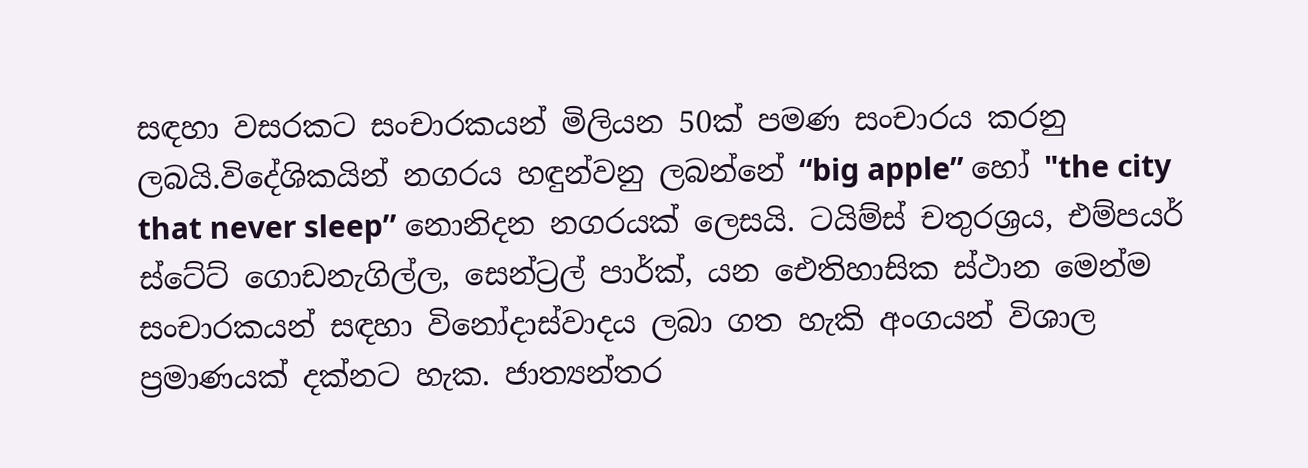සඳහා වසරකට සංචාරකයන් මිලියන 50ක් පමණ සංචාරය කරනු ලබයි.විදේශිකයින් නගරය හඳුන්වනු ලබන්නේ “big apple” හෝ "the city that never sleep’’ නොනිදන නගරයක් ලෙසයි. ටයිම්ස් චතුරශ්‍රය, එම්පයර් ස්ටේට් ගොඩනැගිල්ල, සෙන්ට්‍රල් පාර්ක්, යන ඓතිහාසික ස්ථාන මෙන්ම සංචාරකයන් සඳහා විනෝදාස්වාදය ලබා ගත හැකි අංගයන් විශාල ප්‍රමාණයක් දක්නට හැක. ජාත්‍යන්තර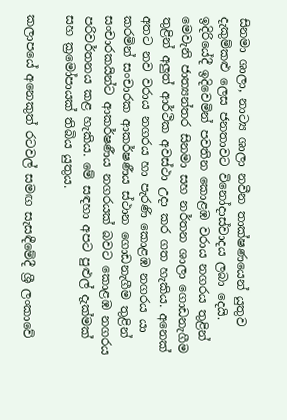සිනමා ශාලා, නාට්‍ය ශාලා නවීන තාක්ෂණයෙන් යුතුව දැකුම්කළු ලෙස ජනතාවට විනෝදාස්වාදය ලබා දෙයි. ඉදිරියේදී ඉදිවෙමින් පවතින කොළඹ වරාය නගරය තුළින් මෙවැනි ජාත්‍යන්තර සිනමා සහ නර්තන ශාලා ගොඩනැගීම තුළින් අලු‍ත් ආර්ථික අවස්ථා උදා කර ගත හැකිය. අනෙක් අතට නව වරාය නගරය හා පැරණි කොළඹ නගරය යා කරමින් සංචාරක ආකර්ෂණීය ස්ථාන ගොඩනැගීම තුළින් සංචාරකයින්ට ආකර්ෂණීය නගරයක් බවට කොළඹ නගරය පරිවර්තනය කළ හැකිය. මේ සඳහා අපට පුළුල් දැක්මක් සහ ක්‍රමෝපායක් තිබිය යුතුය.

කලාපයේ අනෙකුත් රටවල් සමඟ සැසඳීමේදී ‍ශ්‍රී ලංකාවේ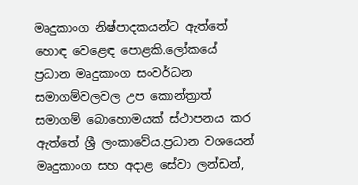මෘදුකාංග නිෂ්පාදකයන්ට ඇත්තේ හොඳ වෙළෙඳ පොළකි.ලෝකයේ ප්‍රධාන මෘදුකාංග සංවර්ධන සමාගම්වලවල උප කොන්ත්‍රාත් සමාගම් බොහොමයක් ස්ථාපනය කර ඇත්තේ ශ්‍රී ලංකාවේය.ප්‍රධාන වශයෙන් මෘදුකාංග සහ අදාළ සේවා ලන්ඩන්,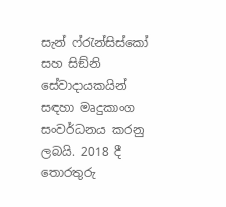සැන් ෆ්රැන්සිස්කෝ සහ සිඞ්නි සේවාදායකයින් සඳහා මෘදුකාංග සංවර්ධනය කරනු ලබයි. 2018 දී තොරතුරු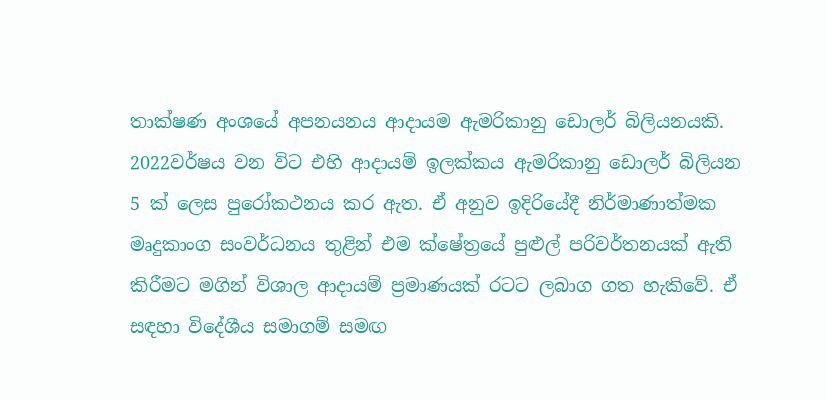තාක්ෂණ අංශයේ අපනයනය ආදායම ඇමරිකානු ඩොලර් බිලියනයකි. 2022වර්ෂය වන විට එහි ආදායම් ඉලක්කය ඇමරිකානු ඩොලර් බිලියන 5 ක් ලෙස පුරෝකථනය කර ඇත. ඒ අනුව ඉදිරියේදී නිර්මාණාත්මක මෘදුකාංග සංවර්ධනය තුළින් එම ක්ෂේත්‍රයේ පුළුල් පරිවර්තනයක් ඇති කිරීමට මගින් විශාල ආදායම් ප්‍රමාණයක් රටට ලබාග ගත හැකිවේ. ඒ සඳහා විදේශීය සමාගම් සමඟ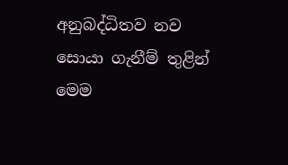අනුබද්ධිතව නව සොයා ගැනීම් තුළින් මෙම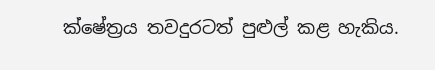ක්ෂේත්‍රය තවදුරටත් පුළුල් කළ හැකිය.